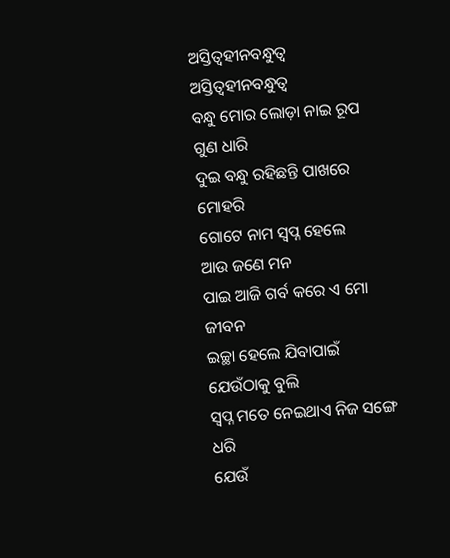ଅସ୍ତିତ୍ବହୀନବନ୍ଧୁତ୍ୱ
ଅସ୍ତିତ୍ବହୀନବନ୍ଧୁତ୍ୱ
ବନ୍ଧୁ ମୋର ଲୋଡ଼ା ନାଇ ରୂପ ଗୁଣ ଧାରି
ଦୁଇ ବନ୍ଧୁ ରହିଛନ୍ତି ପାଖରେ ମୋହରି
ଗୋଟେ ନାମ ସ୍ୱପ୍ନ ହେଲେ
ଆଉ ଜଣେ ମନ
ପାଇ ଆଜି ଗର୍ବ କରେ ଏ ମୋ ଜୀବନ
ଇଚ୍ଛା ହେଲେ ଯିବାପାଇଁ ଯେଉଁଠାକୁ ବୁଲି
ସ୍ୱପ୍ନ ମତେ ନେଇଥାଏ ନିଜ ସଙ୍ଗେ ଧରି
ଯେଉଁ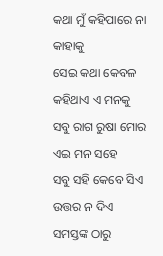କଥା ମୁଁ କହିପାରେ ନା କାହାକୁ
ସେଇ କଥା କେବଳ କହିଥାଏ ଏ ମନକୁ
ସବୁ ରାଗ ରୁଷା ମୋର ଏଇ ମନ ସହେ
ସବୁ ସହି କେବେ ସିଏ ଉତ୍ତର ନ ଦିଏ
ସମସ୍ତଙ୍କ ଠାରୁ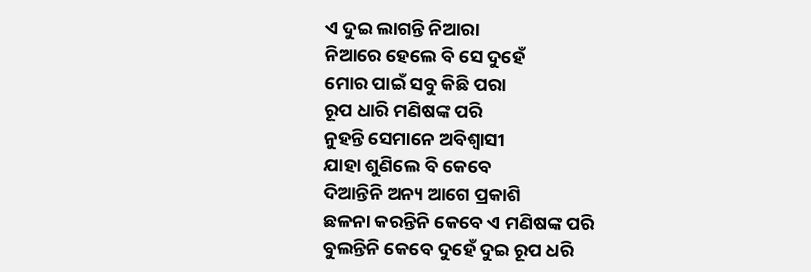ଏ ଦୁଇ ଲାଗନ୍ତି ନିଆରା
ନିଆରେ ହେଲେ ବି ସେ ଦୁହେଁ
ମୋର ପାଇଁ ସବୁ କିଛି ପରା
ରୂପ ଧାରି ମଣିଷଙ୍କ ପରି
ନୁହନ୍ତି ସେମାନେ ଅବିଶ୍ୱାସୀ
ଯାହା ଶୁଣିଲେ ବି କେବେ
ଦିଆନ୍ତିନି ଅନ୍ୟ ଆଗେ ପ୍ରକାଶି
ଛଳନା କରନ୍ତିନି କେବେ ଏ ମଣିଷଙ୍କ ପରି
ବୁଲନ୍ତିନି କେବେ ଦୁହେଁ ଦୁଇ ରୂପ ଧରି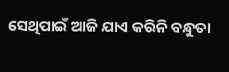ସେଥିପାଇଁ ଆଜି ଯାଏ କରିନି ବନ୍ଧୁତା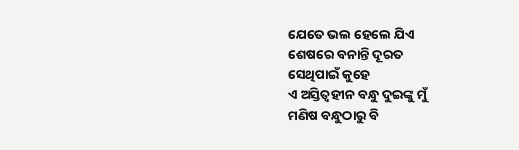ଯେତେ ଭଲ ହେଲେ ଯିଏ
ଶେଷରେ ବନାନ୍ତି ଦୂରତ
ସେଥିପାଇଁ କୁହେ
ଏ ଅସ୍ତିତ୍ବହୀନ ବନ୍ଧୁ ଦୁଇଙ୍କୁ ମୁଁ
ମଣିଷ ବନ୍ଧୁଠାରୁ ବି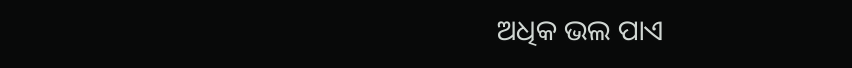ଅଧିକ ଭଲ ପାଏ